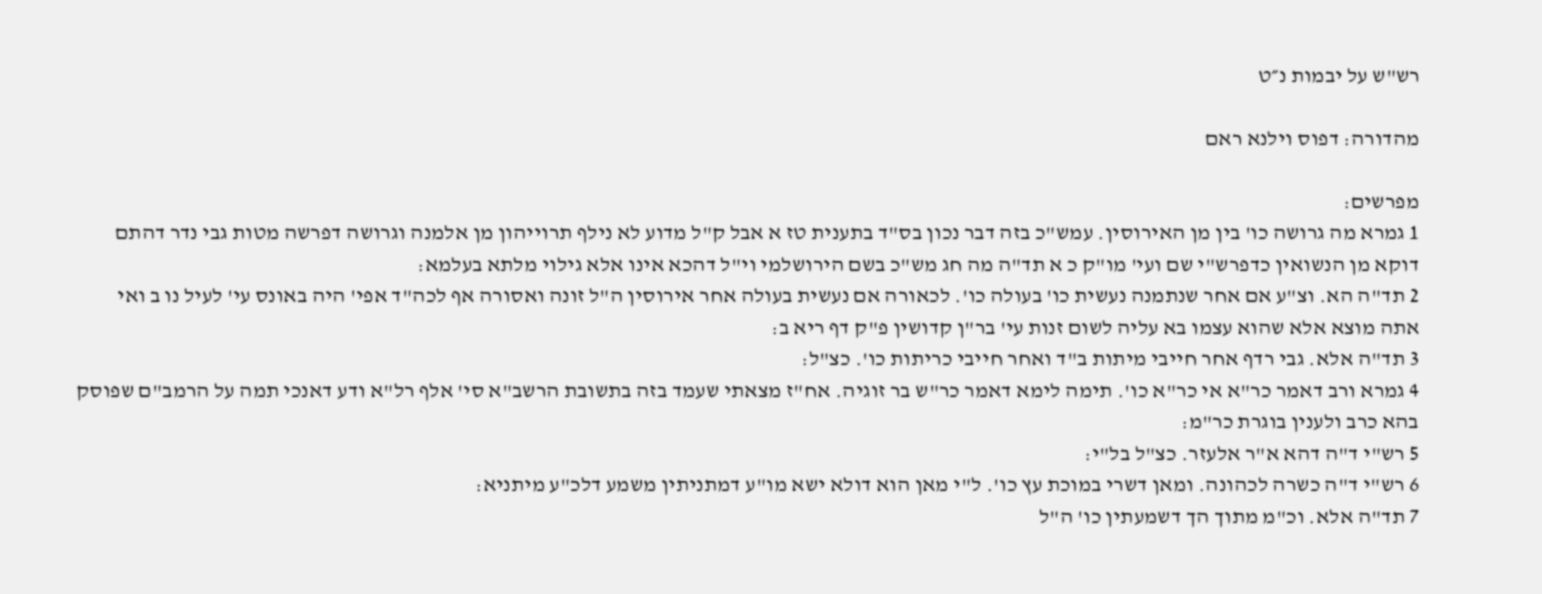רש"ש על יבמות נ״ט

מהדורה: דפוס וילנא ראם

מפרשים:
1 גמרא מה גרושה כו' בין מן האירוסין. עמש"כ בזה דבר נכון בס"ד בתענית טז א אבל ק"ל מדוע לא נילף תרוייהון מן אלמנה וגרושה דפרשה מטות גבי נדר דהתם דוקא מן הנשואין כדפרש"י שם ועי' מו"ק כ א תד"ה מה חג מש"כ בשם הירושלמי וי"ל דהכא אינו אלא גילוי מלתא בעלמא:
2 תד"ה הא. וצ"ע אם אחר שנתמנה נעשית כו' בעולה כו'. לכאורה אם נעשית בעולה אחר אירוסין ה"ל זונה ואסורה אף לכה"ד אפי' היה באונס עי' לעיל נו ב ואי אתה מוצא אלא שהוא עצמו בא עליה לשום זנות עי' בר"ן קדושין פ"ק דף ריא ב:
3 תד"ה אלא. גבי רדף אחר חייבי מיתות ב"ד ואחר חייבי כריתות כו'. כצ"ל:
4 גמרא ורב דאמר כר"א אי כר"א כו'. תימה לימא דאמר כר"ש בר זוגיה. אח"ז מצאתי שעמד בזה בתשובת הרשב"א סי' אלף רל"א ודע דאנכי תמה על הרמב"ם שפוסק בהא כרב ולענין בוגרת כר"מ:
5 רש"י ד"ה דהא א"ר אלעזר. כצ"ל בל"י:
6 רש"י ד"ה כשרה לכהונה. ומאן דשרי במוכת עץ כו'. ל"י מאן הוא דולא ישא מו"ע דמתניתין משמע דלכ"ע מיתניא:
7 תד"ה אלא. וכ"מ מתוך הך דשמעתין כו' ה"ל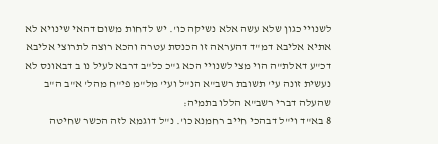לשנויי כגון שלא עשה אלא נשיקה כו'. יש לדחות משום דהאי שינויא לא אתיא אליבא דמ"ד דהעראה זו הכנסת עטרה והכא רוצה לתרוצי אליבא דכ"ע דאלת"ה הוי מצי לשנויי הכא ג"כ כל"ב דרבא לעיל נו ב דבאונס לא נעשית זונה עי' תשובת רשב"א הנ"ל ועי' מל"מ פי"ח מהל' א"ב ה"ב שהעלה דברי רשב"א הללו בתמיה:
8 בא"ד וי"ל דבהכי חייב רחמנא כו'. נ"ל דוגמא לזה הכשר שחיטה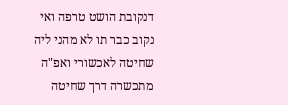דנקובת הושט טרפה ואי נקוב כבר תו לא מהני ליה שחיטה לאכשורי ואפ"ה מתכשרה דרך שחיטה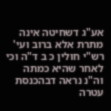אע"ג דשחיטה אינה מתרת אלא ברוב ועי' רש"י חולין כ ב ד"ה וכי לאחר שהיא כמתה וה"נ נראה דבהכנסת עטרה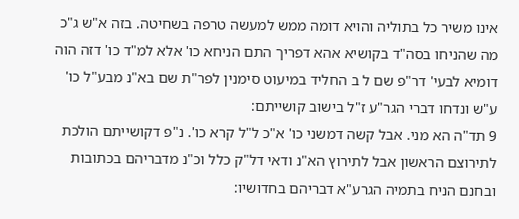אינו משיר כל בתוליה והויא דומה ממש למעשה טרפה בשחיטה. בזה א"ש ג"כ מה שהניחו בסה"ד בקושיא אהא דפריך התם הניחא כו' אלא למ"ד כו' דזה הוה דומיא לבעי' דר"פ שם ל ב החליד במיעוט סימנין לפר"ת שם בא"נ מבע"ל כו' ע"ש ונדחו דברי הגר"ע ז"ל בישוב קושייתם:
9 תד"ה הא מני. אבל קשה דמשני כו' א"כ ל"ל קרא כו'. נ"פ דקושייתם הולכת לתירוצם הראשון אבל לתירוץ הא"נ ודאי דל"ק כלל וכ"נ מדבריהם בכתובות ובחנם הניח בתמיה הגרע"א דבריהם בחדושיו: